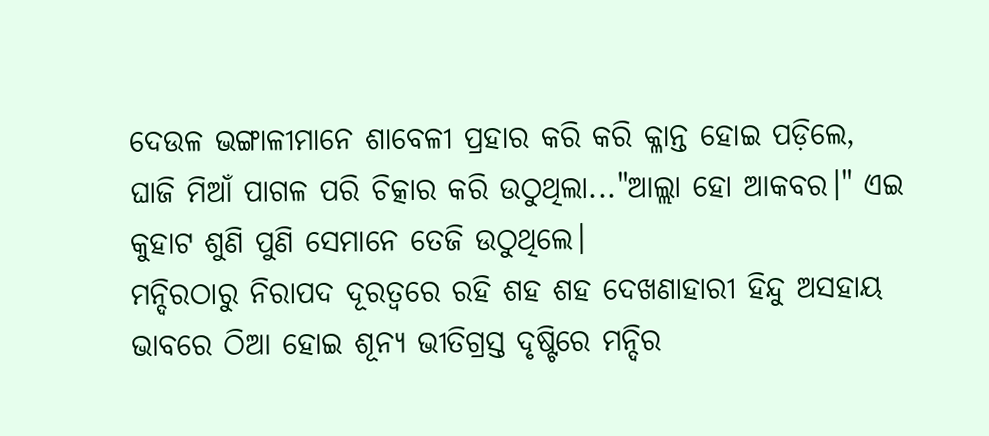ଦେଉଳ ଭଙ୍ଗାଳୀମାନେ ଶାବେଳୀ ପ୍ରହାର କରି କରି କ୍ଳାନ୍ତ ହୋଇ ପଡ଼ିଲେ, ଘାଜି ମିଆଁ ପାଗଳ ପରି ଚିତ୍କାର କରି ଉଠୁଥିଲା..."ଆଲ୍ଲା ହୋ ଆକବର।" ଏଇ କୁହାଟ ଶୁଣି ପୁଣି ସେମାନେ ତେଜି ଉଠୁଥିଲେ।
ମନ୍ଦିରଠାରୁ ନିରାପଦ ଦୂରତ୍ୱରେ ରହି ଶହ ଶହ ଦେଖଣାହାରୀ ହିନ୍ଦୁ ଅସହାୟ ଭାବରେ ଠିଆ ହୋଇ ଶୂନ୍ୟ ଭୀତିଗ୍ରସ୍ତ ଦୃଷ୍ଟିରେ ମନ୍ଦିର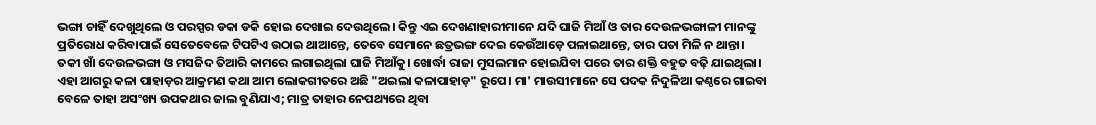ଭଙ୍ଗା ଚାହିଁ ଦେଖୁଥିଲେ ଓ ପରସ୍ପର ଡକା ଡକି ହୋଇ ଦେଖାଇ ଦେଉଥିଲେ। କିନ୍ତୁ ଏଇ ଦେଖଣାହାରୀମାନେ ଯଦି ଘାଜି ମିଆଁ ଓ ତାର ଦେଉଳଭଙ୍ଗାଳୀ ମାନଙ୍କୁ ପ୍ରତିରୋଧ କରିବାପାଇଁ ସେତେବେଳେ ଟିପଟିଏ ଉଠାଇ ଥାଆନ୍ତେ, ତେବେ ସେମାନେ ଛତ୍ରଭଙ୍ଗ ଦେଇ କେଉଁଆଡ଼େ ପଳାଇଥାନ୍ତେ, ତାର ପତା ମିଳି ନ ଥାନ୍ତା।
ତକୀ ଖାଁ ଦେଉଳଭଙ୍ଗା ଓ ମସଜିଦ ତିଆରି କାମରେ ଲଗାଇଥିଲା ଘାଜି ମିଆଁକୁ। ଖୋର୍ଦ୍ଧା ରାଜା ମୁସଲମାନ ହୋଇଯିବା ପରେ ତାର ଶକ୍ତି ବହୁତ ବଢ଼ି ଯାଇଥିଲା।
ଏହା ଆଗରୁ କଳା ପାହାଡ଼ର ଆକ୍ରମଣ କଥା ଆମ ଲୋକଗୀତରେ ଅଛି "ଅଇଲା କଳାପାହାଡ଼" ରୂପେ। ମା' ମାଉସୀମାନେ ସେ ପଦକ ନିଦୁଳିଆ କଣ୍ଠରେ ଗାଇବା ବେଳେ ତାହା ଅସଂଖ୍ୟ ଉପକଥାର ଜାଲ ବୁଣିଯାଏ; ମାତ୍ର ତାହାର ନେପଥ୍ୟରେ ଥିବା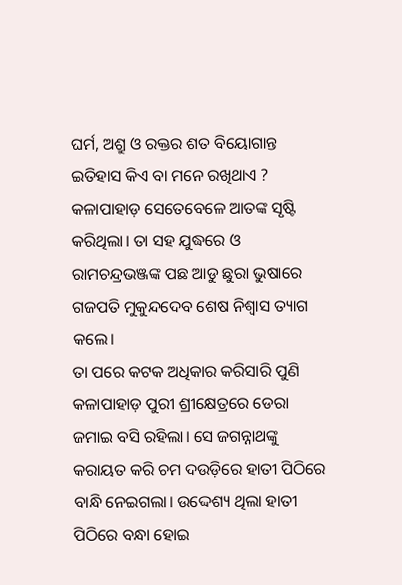ଘର୍ମ, ଅଶ୍ରୁ ଓ ରକ୍ତର ଶତ ବିୟୋଗାନ୍ତ ଇତିହାସ କିଏ ବା ମନେ ରଖିଥାଏ ?
କଳାପାହାଡ଼ ସେତେବେଳେ ଆତଙ୍କ ସୃଷ୍ଟି କରିଥିଲା। ତା ସହ ଯୁଦ୍ଧରେ ଓ ରାମଚନ୍ଦ୍ରଭଞ୍ଜଙ୍କ ପଛ ଆଡୁ ଛୁରା ଭୁଷାରେ ଗଜପତି ମୁକୁନ୍ଦଦେବ ଶେଷ ନିଶ୍ୱାସ ତ୍ୟାଗ କଲେ।
ତା ପରେ କଟକ ଅଧିକାର କରିସାରି ପୁଣି କଳାପାହାଡ଼ ପୁରୀ ଶ୍ରୀକ୍ଷେତ୍ରରେ ଡେରା ଜମାଇ ବସି ରହିଲା। ସେ ଜଗନ୍ନାଥଙ୍କୁ କରାୟତ କରି ଚମ ଦଉଡ଼ିରେ ହାତୀ ପିଠିରେ ବାନ୍ଧି ନେଇଗଲା। ଉଦ୍ଦେଶ୍ୟ ଥିଲା ହାତୀ ପିଠିରେ ବନ୍ଧା ହୋଇ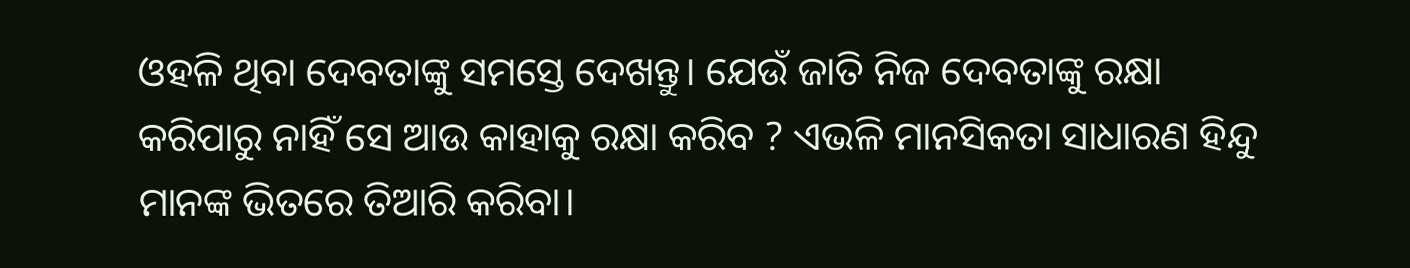ଓହଳି ଥିବା ଦେବତାଙ୍କୁ ସମସ୍ତେ ଦେଖନ୍ତୁ। ଯେଉଁ ଜାତି ନିଜ ଦେବତାଙ୍କୁ ରକ୍ଷା କରିପାରୁ ନାହିଁ ସେ ଆଉ କାହାକୁ ରକ୍ଷା କରିବ ? ଏଭଳି ମାନସିକତା ସାଧାରଣ ହିନ୍ଦୁ ମାନଙ୍କ ଭିତରେ ତିଆରି କରିବା।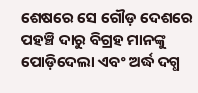ଶେଷରେ ସେ ଗୌଡ଼ ଦେଶରେ ପହଞ୍ଚି ଦାରୁ ବିଗ୍ରହ ମାନଙ୍କୁ ପୋଡ଼ିଦେଲା ଏବଂ ଅର୍ଦ୍ଧ ଦଗ୍ଧ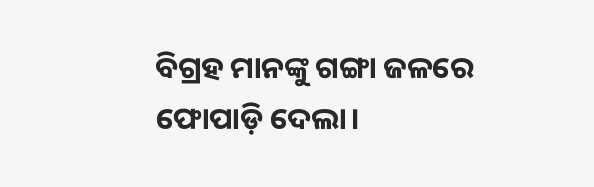ବିଗ୍ରହ ମାନଙ୍କୁ ଗଙ୍ଗା ଜଳରେ ଫୋପାଡ଼ି ଦେଲା।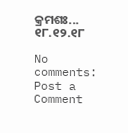କ୍ରମଶଃ...
୧୮.୧୨.୧୮

No comments:
Post a Comment